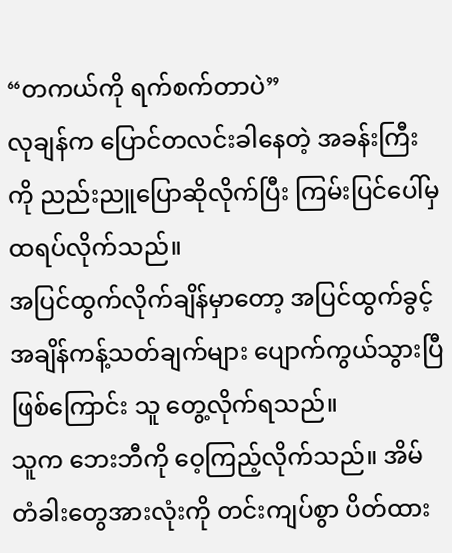“တကယ်ကို ရက်စက်တာပဲ”
လုချန်က ပြောင်တလင်းခါနေတဲ့ အခန်းကြီးကို ညည်းညူပြောဆိုလိုက်ပြီး ကြမ်းပြင်ပေါ်မှ ထရပ်လိုက်သည်။
အပြင်ထွက်လိုက်ချိန်မှာတော့ အပြင်ထွက်ခွင့် အချိန်ကန့်သတ်ချက်များ ပျောက်ကွယ်သွားပြီဖြစ်ကြောင်း သူ တွေ့လိုက်ရသည်။
သူက ဘေးဘီကို ဝေ့ကြည့်လိုက်သည်။ အိမ်တံခါးတွေအားလုံးကို တင်းကျပ်စွာ ပိတ်ထား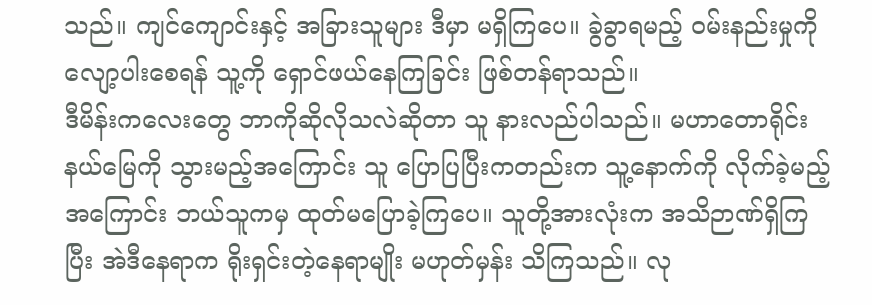သည်။ ကျင်ကျောင်းနှင့် အခြားသူများ ဒီမှာ မရှိကြပေ။ ခွဲခွာရမည့် ဝမ်းနည်းမှုကို လျော့ပါးစေရန် သူ့ကို ရှောင်ဖယ်နေကြခြင်း ဖြစ်တန်ရာသည်။
ဒီမိန်းကလေးတွေ ဘာကိုဆိုလိုသလဲဆိုတာ သူ နားလည်ပါသည်။ မဟာတောရိုင်းနယ်မြေကို သွားမည့်အကြောင်း သူ ပြောပြပြီးကတည်းက သူ့နောက်ကို လိုက်ခဲ့မည့်အကြောင်း ဘယ်သူကမှ ထုတ်မပြောခဲ့ကြပေ။ သူတို့အားလုံးက အသိဉာဏ်ရှိကြပြီး အဲဒီနေရာက ရိုးရှင်းတဲ့နေရာမျိုး မဟုတ်မှန်း သိကြသည်။ လု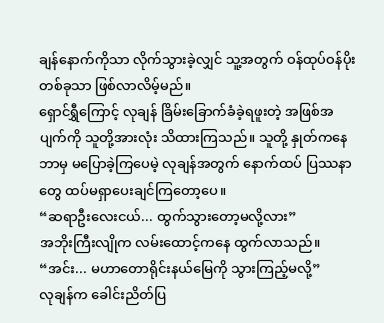ချန်နောက်ကိုသာ လိုက်သွားခဲ့လျှင် သူ့အတွက် ဝန်ထုပ်ဝန်ပိုးတစ်ခုသာ ဖြစ်လာလိမ့်မည်။
ရှောင်ရွှီကြောင့် လုချန် ခြိမ်းခြောက်ခံခဲ့ရဖူးတဲ့ အဖြစ်အပျက်ကို သူတို့အားလုံး သိထားကြသည်။ သူတို့ နှုတ်ကနေ ဘာမှ မပြောခဲ့ကြပေမဲ့ လုချန်အတွက် နောက်ထပ် ပြဿနာတွေ ထပ်မရှာပေးချင်ကြတော့ပေ။
“ဆရာဦးလေးငယ်... ထွက်သွားတော့မလို့လား”
အဘိုးကြီးလျိုက လမ်းထောင့်ကနေ ထွက်လာသည်။
“အင်း... မဟာတောရိုင်းနယ်မြေကို သွားကြည့်မလို့”
လုချန်က ခေါင်းညိတ်ပြ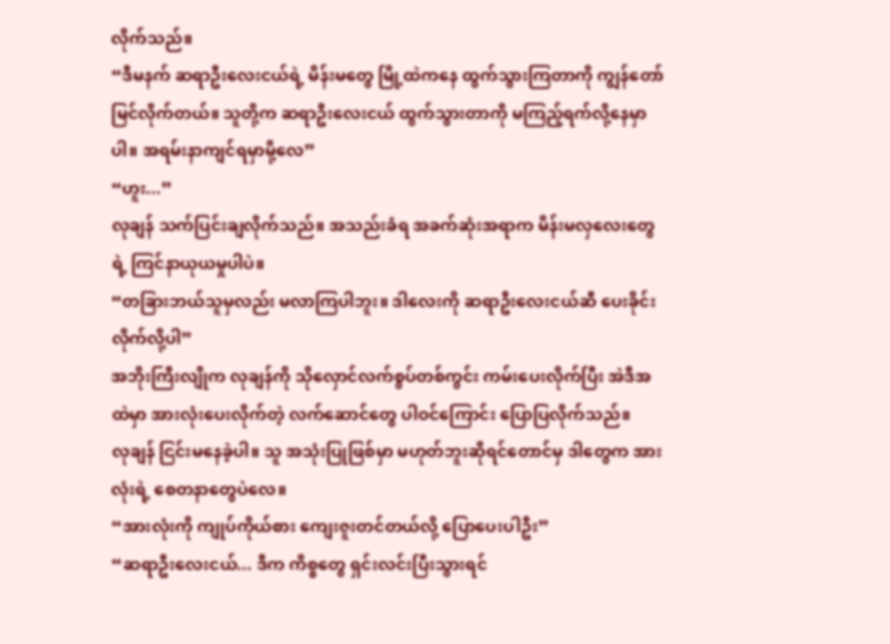လိုက်သည်။
“ဒီမနက် ဆရာဦးလေးငယ်ရဲ့ မိန်းမတွေ မြို့ထဲကနေ ထွက်သွားကြတာကို ကျွန်တော် မြင်လိုက်တယ်။ သူတို့က ဆရာဦးလေးငယ် ထွက်သွားတာကို မကြည့်ရက်လို့နေမှာပါ။ အရမ်းနာကျင်ရမှာမို့လေ”
“ဟူး...”
လုချန် သက်ပြင်းချလိုက်သည်။ အသည်းခံရ အခက်ဆုံးအရာက မိန်းမလှလေးတွေရဲ့ ကြင်နာယုယမှုပါပဲ။
“တခြားဘယ်သူမှလည်း မလာကြပါဘူး။ ဒါလေးကို ဆရာဦးလေးငယ်ဆီ ပေးခိုင်းလိုက်လို့ပါ”
အဘိုးကြီးလျိုက လုချန်ကို သိုလှောင်လက်စွပ်တစ်ကွင်း ကမ်းပေးလိုက်ပြီး အဲဒီအထဲမှာ အားလုံးပေးလိုက်တဲ့ လက်ဆောင်တွေ ပါဝင်ကြောင်း ပြောပြလိုက်သည်။
လုချန် ငြင်းမနေခဲ့ပါ။ သူ အသုံးပြုဖြစ်မှာ မဟုတ်ဘူးဆိုရင်တောင်မှ ဒါတွေက အားလုံးရဲ့ စေတနာတွေပဲလေ။
“အားလုံးကို ကျုပ်ကိုယ်စား ကျေးဇူးတင်တယ်လို့ ပြောပေးပါဦး”
“ဆရာဦးလေးငယ်... ဒီက ကိစ္စတွေ ရှင်းလင်းပြီးသွားရင်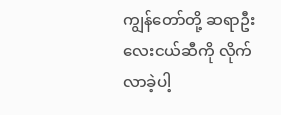ကျွန်တော်တို့ ဆရာဦးလေးငယ်ဆီကို လိုက်လာခဲ့ပါ့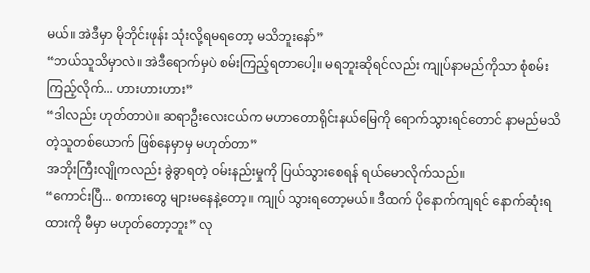မယ်။ အဲဒီမှာ မိုဘိုင်းဖုန်း သုံးလို့ရမရတော့ မသိဘူးနော်”
“ဘယ်သူသိမှာလဲ။ အဲဒီရောက်မှပဲ စမ်းကြည့်ရတာပေါ့။ မရဘူးဆိုရင်လည်း ကျုပ်နာမည်ကိုသာ စုံစမ်းကြည့်လိုက်... ဟားဟားဟား”
“ဒါလည်း ဟုတ်တာပဲ။ ဆရာဦးလေးငယ်က မဟာတောရိုင်းနယ်မြေကို ရောက်သွားရင်တောင် နာမည်မသိတဲ့သူတစ်ယောက် ဖြစ်နေမှာမှ မဟုတ်တာ”
အဘိုးကြီးလျိုကလည်း ခွဲခွာရတဲ့ ဝမ်းနည်းမှုကို ပြယ်သွားစေရန် ရယ်မောလိုက်သည်။
“ကောင်းပြီ... စကားတွေ များမနေနဲ့တော့။ ကျုပ် သွားရတော့မယ်။ ဒီထက် ပိုနောက်ကျရင် နောက်ဆုံးရထားကို မီမှာ မဟုတ်တော့ဘူး” လု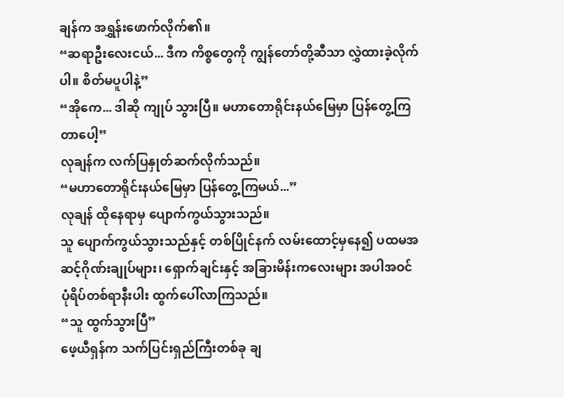ချန်က အရွှန်းဖောက်လိုက်၏။
“ဆရာဦးလေးငယ်... ဒီက ကိစ္စတွေကို ကျွန်တော်တို့ဆီသာ လွှဲထားခဲ့လိုက်ပါ။ စိတ်မပူပါနဲ့”
“အိုကေ... ဒါဆို ကျုပ် သွားပြီ။ မဟာတောရိုင်းနယ်မြေမှာ ပြန်တွေ့ကြတာပေါ့”
လုချန်က လက်ပြနှုတ်ဆက်လိုက်သည်။
“မဟာတောရိုင်းနယ်မြေမှာ ပြန်တွေ့ကြမယ်...”
လုချန် ထိုနေရာမှ ပျောက်ကွယ်သွားသည်။
သူ ပျောက်ကွယ်သွားသည်နှင့် တစ်ပြိုင်နက် လမ်းထောင့်မှနေ၍ ပထမအဆင့်ဂိုဏ်းချုပ်များ၊ ရှောက်ချင်းနှင့် အခြားမိန်းကလေးများ အပါအဝင် ပုံရိပ်တစ်ရာနီးပါး ထွက်ပေါ်လာကြသည်။
“သူ ထွက်သွားပြီ”
ဖေ့ယီရှန်က သက်ပြင်းရှည်ကြီးတစ်ခု ချ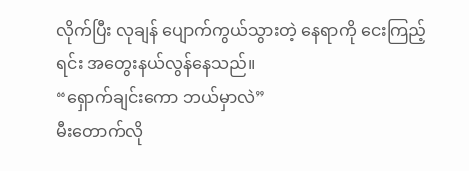လိုက်ပြီး လုချန် ပျောက်ကွယ်သွားတဲ့ နေရာကို ငေးကြည့်ရင်း အတွေးနယ်လွန်နေသည်။
“ရှောက်ချင်းကော ဘယ်မှာလဲ”
မီးတောက်လို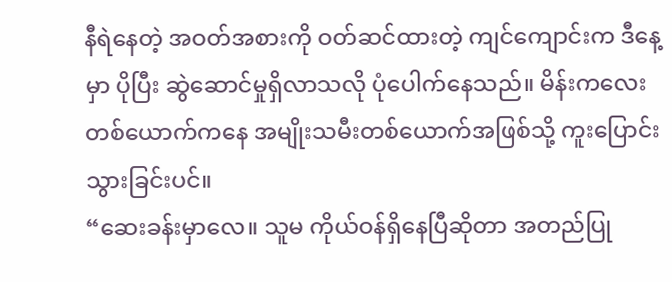နီရဲနေတဲ့ အဝတ်အစားကို ဝတ်ဆင်ထားတဲ့ ကျင်ကျောင်းက ဒီနေ့မှာ ပိုပြီး ဆွဲဆောင်မှုရှိလာသလို ပုံပေါက်နေသည်။ မိန်းကလေးတစ်ယောက်ကနေ အမျိုးသမီးတစ်ယောက်အဖြစ်သို့ ကူးပြောင်းသွားခြင်းပင်။
“ဆေးခန်းမှာလေ။ သူမ ကိုယ်ဝန်ရှိနေပြီဆိုတာ အတည်ပြု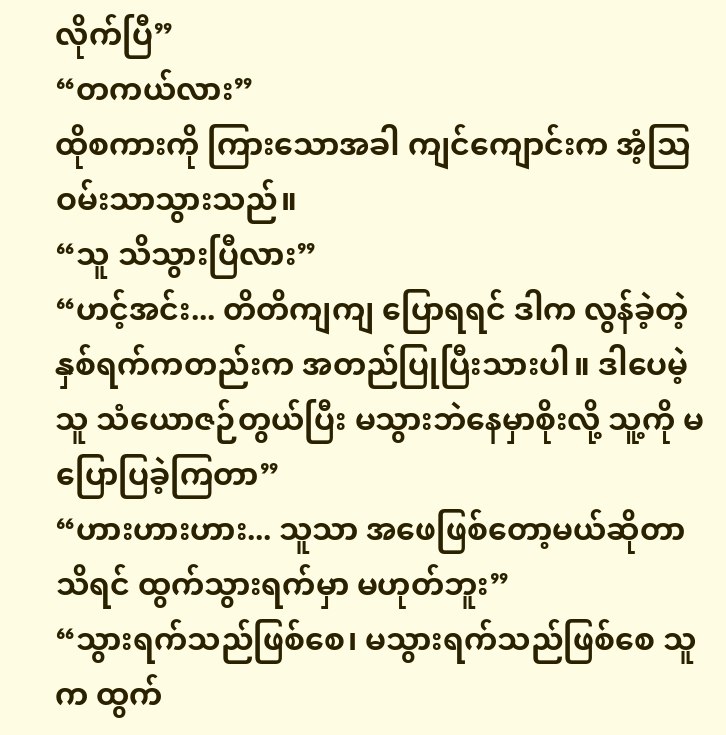လိုက်ပြီ”
“တကယ်လား”
ထိုစကားကို ကြားသောအခါ ကျင်ကျောင်းက အံ့သြဝမ်းသာသွားသည်။
“သူ သိသွားပြီလား”
“ဟင့်အင်း... တိတိကျကျ ပြောရရင် ဒါက လွန်ခဲ့တဲ့ နှစ်ရက်ကတည်းက အတည်ပြုပြီးသားပါ။ ဒါပေမဲ့ သူ သံယောဇဉ်တွယ်ပြီး မသွားဘဲနေမှာစိုးလို့ သူ့ကို မပြောပြခဲ့ကြတာ”
“ဟားဟားဟား... သူသာ အဖေဖြစ်တော့မယ်ဆိုတာ သိရင် ထွက်သွားရက်မှာ မဟုတ်ဘူး”
“သွားရက်သည်ဖြစ်စေ၊ မသွားရက်သည်ဖြစ်စေ သူက ထွက်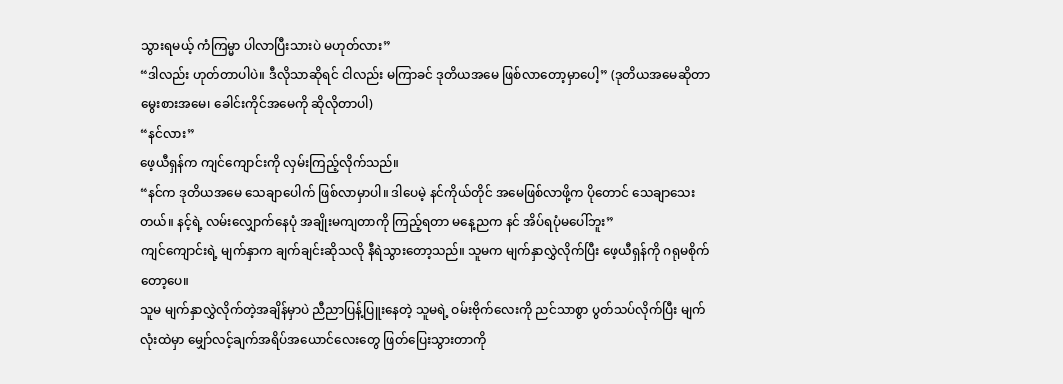သွားရမယ့် ကံကြမ္မာ ပါလာပြီးသားပဲ မဟုတ်လား”
“ဒါလည်း ဟုတ်တာပါပဲ။ ဒီလိုသာဆိုရင် ငါလည်း မကြာခင် ဒုတိယအမေ ဖြစ်လာတော့မှာပေါ့” (ဒုတိယအမေဆိုတာ မွေးစားအမေ၊ ခေါင်းကိုင်အမေကို ဆိုလိုတာပါ)
“နင်လား”
ဖေ့ယီရှန်က ကျင်ကျောင်းကို လှမ်းကြည့်လိုက်သည်။
“နင်က ဒုတိယအမေ သေချာပေါက် ဖြစ်လာမှာပါ။ ဒါပေမဲ့ နင်ကိုယ်တိုင် အမေဖြစ်လာဖို့က ပိုတောင် သေချာသေးတယ်။ နင့်ရဲ့ လမ်းလျှောက်နေပုံ အချိုးမကျတာကို ကြည့်ရတာ မနေ့ညက နင် အိပ်ရပုံမပေါ်ဘူး”
ကျင်ကျောင်းရဲ့ မျက်နှာက ချက်ချင်းဆိုသလို နီရဲသွားတော့သည်။ သူမက မျက်နှာလွှဲလိုက်ပြီး ဖေ့ယီရှန်ကို ဂရုမစိုက်တော့ပေ။
သူမ မျက်နှာလွှဲလိုက်တဲ့အချိန်မှာပဲ ညီညာပြန့်ပြူးနေတဲ့ သူမရဲ့ ဝမ်းဗိုက်လေးကို ညင်သာစွာ ပွတ်သပ်လိုက်ပြီး မျက်လုံးထဲမှာ မျှော်လင့်ချက်အရိပ်အယောင်လေးတွေ ဖြတ်ပြေးသွားတာကို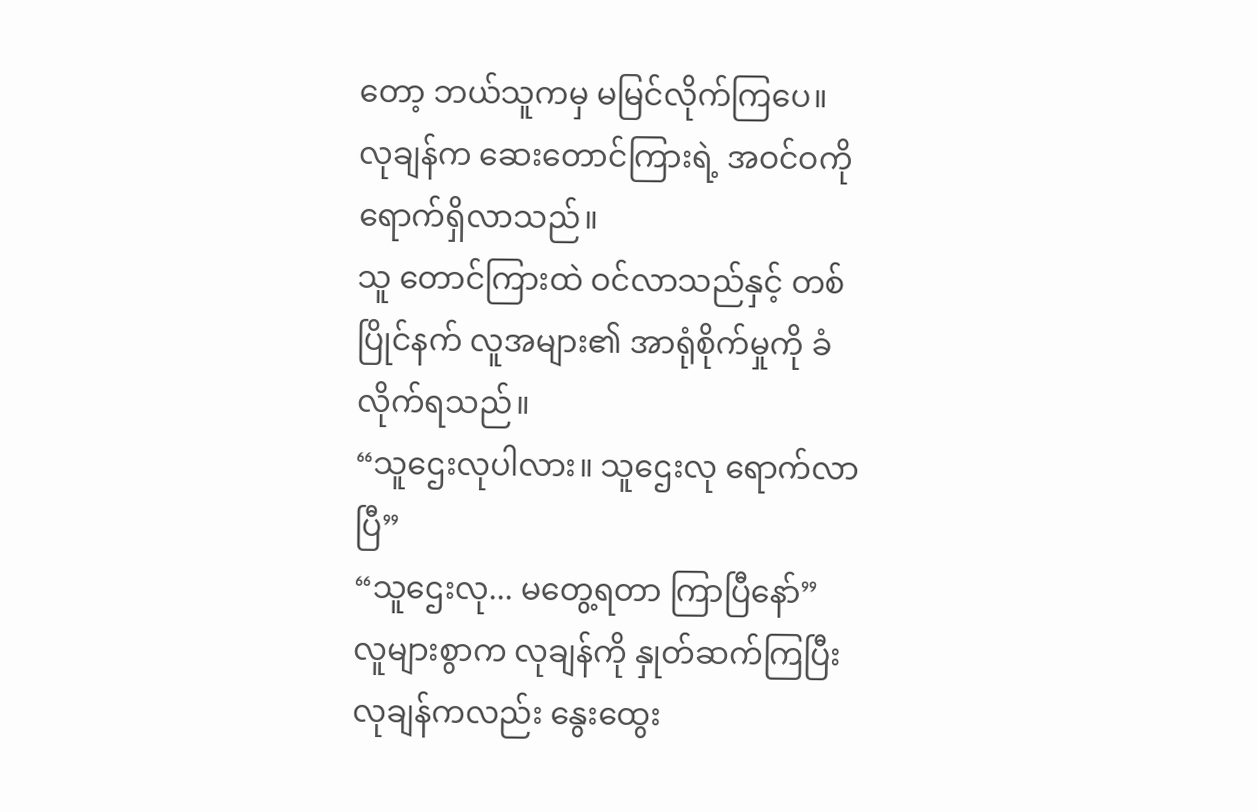တော့ ဘယ်သူကမှ မမြင်လိုက်ကြပေ။
လုချန်က ဆေးတောင်ကြားရဲ့ အဝင်ဝကို ရောက်ရှိလာသည်။
သူ တောင်ကြားထဲ ဝင်လာသည်နှင့် တစ်ပြိုင်နက် လူအများ၏ အာရုံစိုက်မှုကို ခံလိုက်ရသည်။
“သူဌေးလုပါလား။ သူဌေးလု ရောက်လာပြီ”
“သူဌေးလု... မတွေ့ရတာ ကြာပြီနော်”
လူများစွာက လုချန်ကို နှုတ်ဆက်ကြပြီး လုချန်ကလည်း နွေးထွေး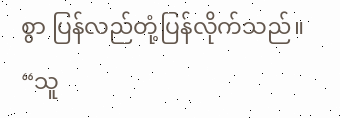စွာ ပြန်လည်တုံ့ပြန်လိုက်သည်။
“သူ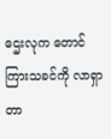ဌေးလုက တောင်ကြားသခင်ကို လာရှာတာ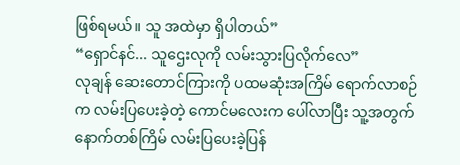ဖြစ်ရမယ်။ သူ အထဲမှာ ရှိပါတယ်”
“ရှောင်နင်... သူဌေးလုကို လမ်းသွားပြလိုက်လေ”
လုချန် ဆေးတောင်ကြားကို ပထမဆုံးအကြိမ် ရောက်လာစဉ်က လမ်းပြပေးခဲ့တဲ့ ကောင်မလေးက ပေါ်လာပြီး သူ့အတွက် နောက်တစ်ကြိမ် လမ်းပြပေးခဲ့ပြန်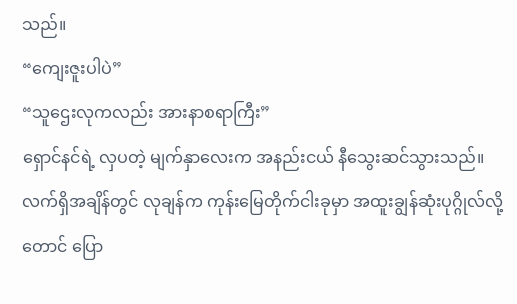သည်။
“ကျေးဇူးပါပဲ”
“သူဌေးလုကလည်း အားနာစရာကြီး”
ရှောင်နင်ရဲ့ လှပတဲ့ မျက်နှာလေးက အနည်းငယ် နီသွေးဆင်သွားသည်။
လက်ရှိအချိန်တွင် လုချန်က ကုန်းမြေတိုက်ငါးခုမှာ အထူးချွန်ဆုံးပုဂ္ဂိုလ်လို့တောင် ပြော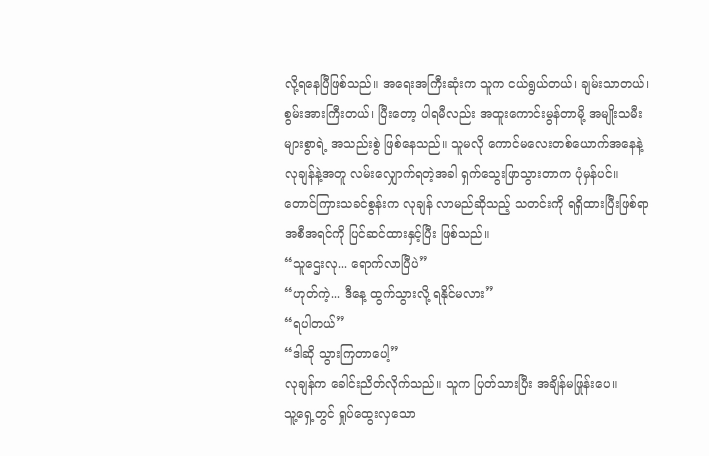လို့ရနေပြီဖြစ်သည်။ အရေးအကြီးဆုံးက သူက ငယ်ရွယ်တယ်၊ ချမ်းသာတယ်၊ စွမ်းအားကြီးတယ်၊ ပြီးတော့ ပါရမီလည်း အထူးကောင်းမွန်တာမို့ အမျိုးသမီးများစွာရဲ့ အသည်းစွဲ ဖြစ်နေသည်။ သူမလို ကောင်မလေးတစ်ယောက်အနေနဲ့ လုချန်နဲ့အတူ လမ်းလျှောက်ရတဲ့အခါ ရှက်သွေးဖြာသွားတာက ပုံမှန်ပင်။
တောင်ကြားသခင်စွန်းက လုချန် လာမည်ဆိုသည့် သတင်းကို ရရှိထားပြီးဖြစ်ရာ အစီအရင်ကို ပြင်ဆင်ထားနှင့်ပြီး ဖြစ်သည်။
“သူဌေးလု... ရောက်လာပြီပဲ”
“ဟုတ်ကဲ့... ဒီနေ့ ထွက်သွားလို့ ရနိုင်မလား”
“ရပါတယ်”
“ဒါဆို သွားကြတာပေါ့”
လုချန်က ခေါင်းညိတ်လိုက်သည်။ သူက ပြတ်သားပြီး အချိန်မဖြုန်းပေ။
သူ့ရှေ့တွင် ရှုပ်ထွေးလှသော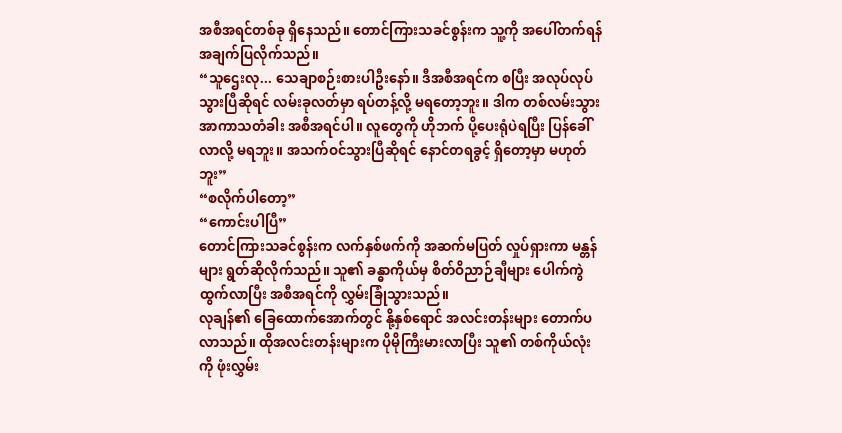အစီအရင်တစ်ခု ရှိနေသည်။ တောင်ကြားသခင်စွန်းက သူ့ကို အပေါ်တက်ရန် အချက်ပြလိုက်သည်။
“သူဌေးလု... သေချာစဉ်းစားပါဦးနော်။ ဒီအစီအရင်က စပြီး အလုပ်လုပ်သွားပြီဆိုရင် လမ်းခုလတ်မှာ ရပ်တန့်လို့ မရတော့ဘူး။ ဒါက တစ်လမ်းသွား အာကာသတံခါး အစီအရင်ပါ။ လူတွေကို ဟိုဘက် ပို့ပေးရုံပဲရပြီး ပြန်ခေါ်လာလို့ မရဘူး။ အသက်ဝင်သွားပြီဆိုရင် နောင်တရခွင့် ရှိတော့မှာ မဟုတ်ဘူး”
“စလိုက်ပါတော့”
“ကောင်းပါပြီ”
တောင်ကြားသခင်စွန်းက လက်နှစ်ဖက်ကို အဆက်မပြတ် လှုပ်ရှားကာ မန္တန်များ ရွတ်ဆိုလိုက်သည်။ သူ၏ ခန္ဓာကိုယ်မှ စိတ်ဝိညာဉ်ချီများ ပေါက်ကွဲထွက်လာပြီး အစီအရင်ကို လွှမ်းခြုံသွားသည်။
လုချန်၏ ခြေထောက်အောက်တွင် နို့နှစ်ရောင် အလင်းတန်းများ တောက်ပလာသည်။ ထိုအလင်းတန်းများက ပိုမိုကြီးမားလာပြီး သူ၏ တစ်ကိုယ်လုံးကို ဖုံးလွှမ်း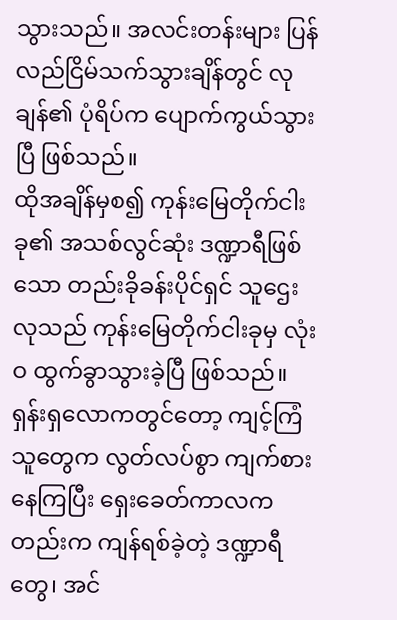သွားသည်။ အလင်းတန်းများ ပြန်လည်ငြိမ်သက်သွားချိန်တွင် လုချန်၏ ပုံရိပ်က ပျောက်ကွယ်သွားပြီ ဖြစ်သည်။
ထိုအချိန်မှစ၍ ကုန်းမြေတိုက်ငါးခု၏ အသစ်လွင်ဆုံး ဒဏ္ဍာရီဖြစ်သော တည်းခိုခန်းပိုင်ရှင် သူဌေးလုသည် ကုန်းမြေတိုက်ငါးခုမှ လုံးဝ ထွက်ခွာသွားခဲ့ပြီ ဖြစ်သည်။
ရှန်းရှလောကတွင်တော့ ကျင့်ကြံသူတွေက လွတ်လပ်စွာ ကျက်စားနေကြပြီး ရှေးခေတ်ကာလကတည်းက ကျန်ရစ်ခဲ့တဲ့ ဒဏ္ဍာရီတွေ၊ အင်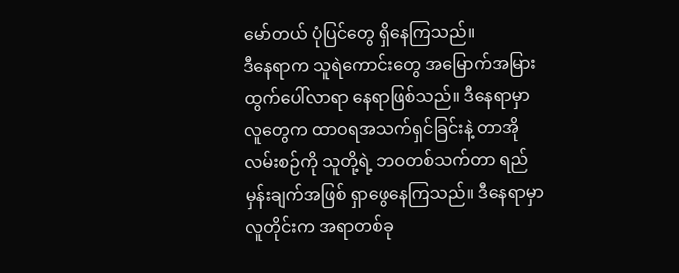မော်တယ် ပုံပြင်တွေ ရှိနေကြသည်။
ဒီနေရာက သူရဲကောင်းတွေ အမြောက်အမြား ထွက်ပေါ်လာရာ နေရာဖြစ်သည်။ ဒီနေရာမှာ လူတွေက ထာဝရအသက်ရှင်ခြင်းနဲ့ တာအိုလမ်းစဉ်ကို သူတို့ရဲ့ ဘဝတစ်သက်တာ ရည်မှန်းချက်အဖြစ် ရှာဖွေနေကြသည်။ ဒီနေရာမှာ လူတိုင်းက အရာတစ်ခု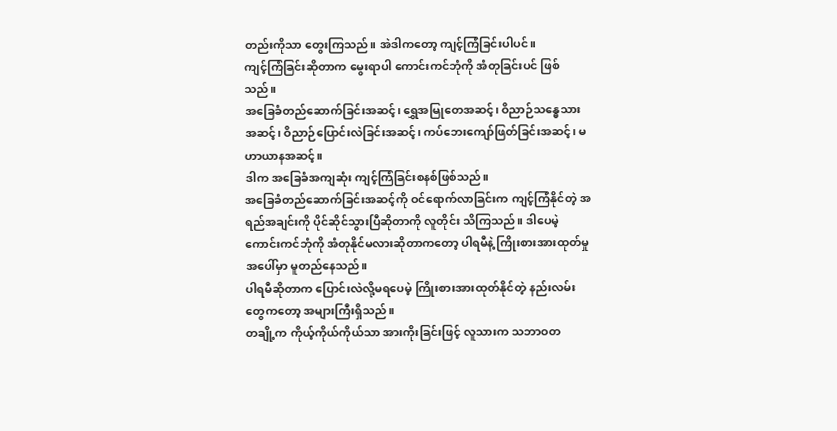တည်းကိုသာ တွေးကြသည်။ အဲဒါကတော့ ကျင့်ကြံခြင်းပါပင်။
ကျင့်ကြံခြင်းဆိုတာက မွေးရာပါ ကောင်းကင်ဘုံကို အံတုခြင်းပင် ဖြစ်သည်။
အခြေခံတည်ဆောက်ခြင်းအဆင့်၊ ရွှေအမြုတေအဆင့်၊ ဝိညာဉ်သန္ဓေသားအဆင့်၊ ဝိညာဉ်ပြောင်းလဲခြင်းအဆင့်၊ ကပ်ဘေးကျော်ဖြတ်ခြင်းအဆင့်၊ မဟာယာနအဆင့်။
ဒါက အခြေခံအကျဆုံး ကျင့်ကြံခြင်းစနစ်ဖြစ်သည်။
အခြေခံတည်ဆောက်ခြင်းအဆင့်ကို ဝင်ရောက်လာခြင်းက ကျင့်ကြံနိုင်တဲ့ အရည်အချင်းကို ပိုင်ဆိုင်သွားပြီဆိုတာကို လူတိုင်း သိကြသည်။ ဒါပေမဲ့ ကောင်းကင်ဘုံကို အံတုနိုင်မလားဆိုတာကတော့ ပါရမီနဲ့ ကြိုးစားအားထုတ်မှုအပေါ်မှာ မူတည်နေသည်။
ပါရမီဆိုတာက ပြောင်းလဲလို့မရပေမဲ့ ကြိုးစားအားထုတ်နိုင်တဲ့ နည်းလမ်းတွေကတော့ အများကြီးရှိသည်။
တချို့က ကိုယ့်ကိုယ်ကိုယ်သာ အားကိုးခြင်းဖြင့် လူသားက သဘာဝတ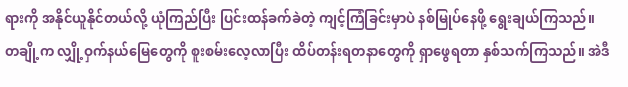ရားကို အနိုင်ယူနိုင်တယ်လို့ ယုံကြည်ပြီး ပြင်းထန်ခက်ခဲတဲ့ ကျင့်ကြံခြင်းမှာပဲ နစ်မြုပ်နေဖို့ ရွေးချယ်ကြသည်။
တချို့က လျှို့ဝှက်နယ်မြေတွေကို စူးစမ်းလေ့လာပြီး ထိပ်တန်းရတနာတွေကို ရှာဖွေရတာ နှစ်သက်ကြသည်။ အဲဒီ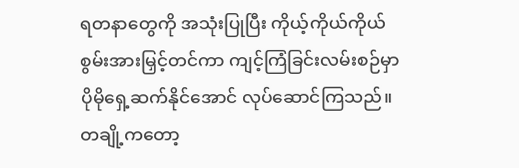ရတနာတွေကို အသုံးပြုပြီး ကိုယ့်ကိုယ်ကိုယ် စွမ်းအားမြှင့်တင်ကာ ကျင့်ကြံခြင်းလမ်းစဉ်မှာ ပိုမိုရှေ့ဆက်နိုင်အောင် လုပ်ဆောင်ကြသည်။
တချို့ကတော့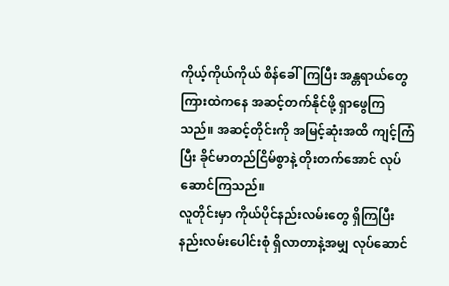ကိုယ့်ကိုယ်ကိုယ် စိန်ခေါ်ကြပြီး အန္တရာယ်တွေကြားထဲကနေ အဆင့်တက်နိုင်ဖို့ ရှာဖွေကြသည်။ အဆင့်တိုင်းကို အမြင့်ဆုံးအထိ ကျင့်ကြံပြီး ခိုင်မာတည်ငြိမ်စွာနဲ့ တိုးတက်အောင် လုပ်ဆောင်ကြသည်။
လူတိုင်းမှာ ကိုယ်ပိုင်နည်းလမ်းတွေ ရှိကြပြီး နည်းလမ်းပေါင်းစုံ ရှိလာတာနဲ့အမျှ လုပ်ဆောင်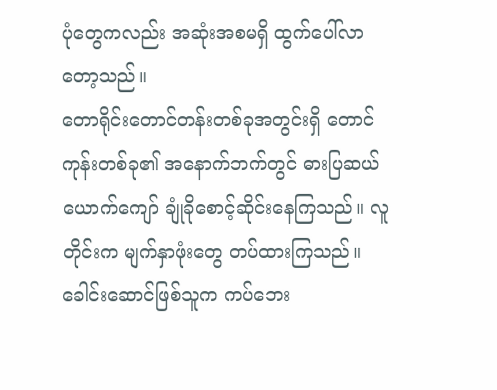ပုံတွေကလည်း အဆုံးအစမရှိ ထွက်ပေါ်လာတော့သည်။
တောရိုင်းတောင်တန်းတစ်ခုအတွင်းရှိ တောင်ကုန်းတစ်ခု၏ အနောက်ဘက်တွင် ဓားပြဆယ်ယောက်ကျော် ချုံခိုစောင့်ဆိုင်းနေကြသည်။ လူတိုင်းက မျက်နှာဖုံးတွေ တပ်ထားကြသည်။ ခေါင်းဆောင်ဖြစ်သူက ကပ်ဘေး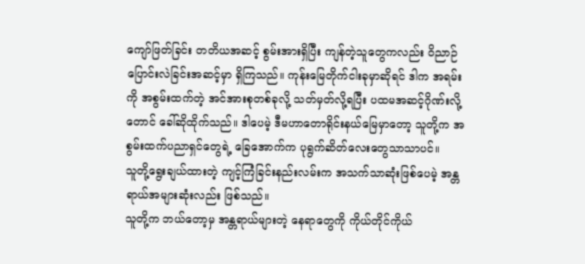ကျော်ဖြတ်ခြင်း တတိယအဆင့် စွမ်းအားရှိပြီး ကျန်တဲ့သူတွေကလည်း ဝိညာဉ်ပြောင်းလဲခြင်းအဆင့်မှာ ရှိကြသည်။ ကုန်းမြေတိုက်ငါးခုမှာဆိုရင် ဒါက အရမ်းကို အစွမ်းထက်တဲ့ အင်အားစုတစ်ခုလို့ သတ်မှတ်လို့ရပြီး ပထမအဆင့်ဂိုဏ်းလို့တောင် ခေါ်ဆိုထိုက်သည်။ ဒါပေမဲ့ ဒီမဟာတောရိုင်းနယ်မြေမှာတော့ သူတို့က အစွမ်းထက်ပညာရှင်တွေရဲ့ ခြေအောက်က ပုရွက်ဆိတ်လေးတွေသာသာပင်။
သူတို့ရွေးချယ်ထားတဲ့ ကျင့်ကြံခြင်းနည်းလမ်းက အသက်သာဆုံးဖြစ်ပေမဲ့ အန္တရာယ်အများဆုံးလည်း ဖြစ်သည်။
သူတို့က ဘယ်တော့မှ အန္တရာယ်များတဲ့ နေရာတွေကို ကိုယ်တိုင်ကိုယ်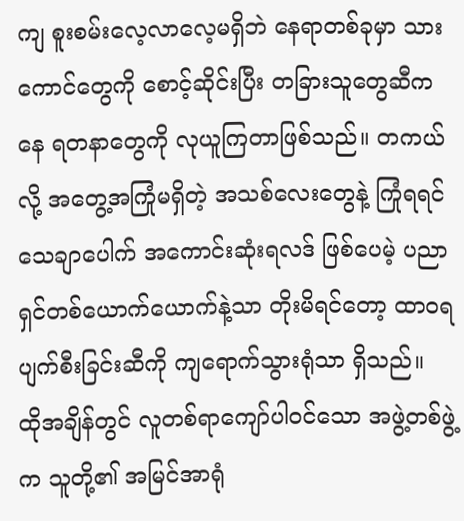ကျ စူးစမ်းလေ့လာလေ့မရှိဘဲ နေရာတစ်ခုမှာ သားကောင်တွေကို စောင့်ဆိုင်းပြီး တခြားသူတွေဆီကနေ ရတနာတွေကို လုယူကြတာဖြစ်သည်။ တကယ်လို့ အတွေ့အကြုံမရှိတဲ့ အသစ်လေးတွေနဲ့ ကြုံရရင် သေချာပေါက် အကောင်းဆုံးရလဒ် ဖြစ်ပေမဲ့ ပညာရှင်တစ်ယောက်ယောက်နဲ့သာ တိုးမိရင်တော့ ထာဝရပျက်စီးခြင်းဆီကို ကျရောက်သွားရုံသာ ရှိသည်။
ထိုအချိန်တွင် လူတစ်ရာကျော်ပါဝင်သော အဖွဲ့တစ်ဖွဲ့က သူတို့၏ အမြင်အာရုံ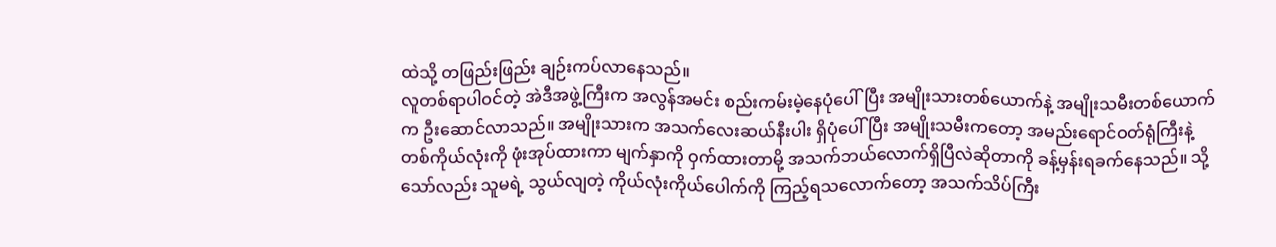ထဲသို့ တဖြည်းဖြည်း ချဉ်းကပ်လာနေသည်။
လူတစ်ရာပါဝင်တဲ့ အဲဒီအဖွဲ့ကြီးက အလွန်အမင်း စည်းကမ်းမဲ့နေပုံပေါ်ပြီး အမျိုးသားတစ်ယောက်နဲ့ အမျိုးသမီးတစ်ယောက်က ဦးဆောင်လာသည်။ အမျိုးသားက အသက်လေးဆယ်နီးပါး ရှိပုံပေါ်ပြီး အမျိုးသမီးကတော့ အမည်းရောင်ဝတ်ရုံကြီးနဲ့ တစ်ကိုယ်လုံးကို ဖုံးအုပ်ထားကာ မျက်နှာကို ဝှက်ထားတာမို့ အသက်ဘယ်လောက်ရှိပြီလဲဆိုတာကို ခန့်မှန်းရခက်နေသည်။ သို့သော်လည်း သူမရဲ့ သွယ်လျတဲ့ ကိုယ်လုံးကိုယ်ပေါက်ကို ကြည့်ရသလောက်တော့ အသက်သိပ်ကြီး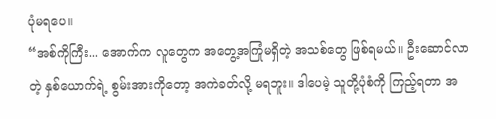ပုံမရပေ။
“အစ်ကိုကြီး... အောက်က လူတွေက အတွေ့အကြုံမရှိတဲ့ အသစ်တွေ ဖြစ်ရမယ်။ ဦးဆောင်လာတဲ့ နှစ်ယောက်ရဲ့ စွမ်းအားကိုတော့ အကဲခတ်လို့ မရဘူး။ ဒါပေမဲ့ သူတို့ပုံစံကို ကြည့်ရတာ အ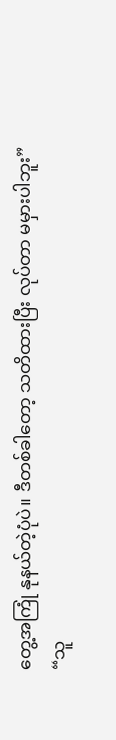တွေ့အကြုံ နုနယ်တဲ့ပုံပဲ။ ဒီတစ်ခါတော့ သတိထားပြီး လုပ်တာ မမှားပါဘူး”
“သူ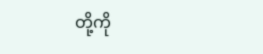တို့ကို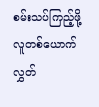စမ်းသပ်ကြည့်ဖို့ လူတစ်ယောက် လွှတ်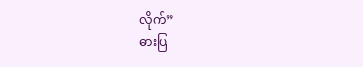လိုက်”
ဓားပြ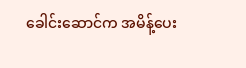ခေါင်းဆောင်က အမိန့်ပေး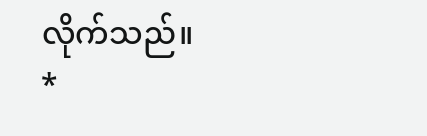လိုက်သည်။
*